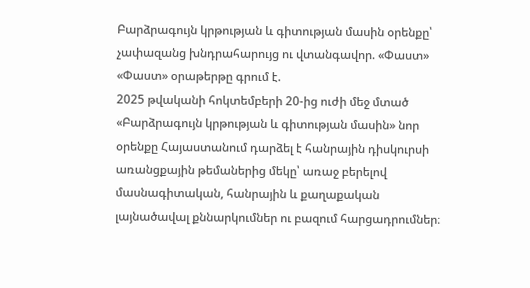Բարձրագույն կրթության և գիտության մասին օրենքը՝ չափազանց խնդրահարույց ու վտանգավոր. «Փաստ»
«Փաստ» օրաթերթը գրում է.
2025 թվականի հոկտեմբերի 20-ից ուժի մեջ մտած «Բարձրագույն կրթության և գիտության մասին» նոր օրենքը Հայաստանում դարձել է հանրային դիսկուրսի առանցքային թեմաներից մեկը՝ առաջ բերելով մասնագիտական, հանրային և քաղաքական լայնածավալ քննարկումներ ու բազում հարցադրումներ։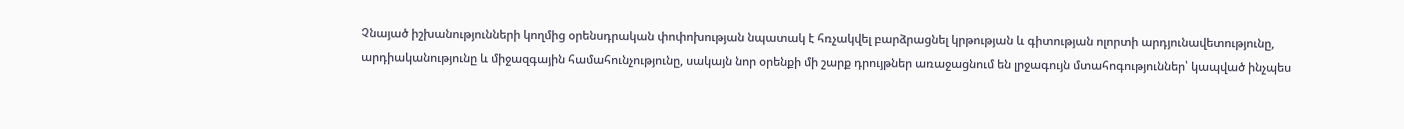Չնայած իշխանությունների կողմից օրենսդրական փոփոխության նպատակ է հռչակվել բարձրացնել կրթության և գիտության ոլորտի արդյունավետությունը, արդիականությունը և միջազգային համահունչությունը, սակայն նոր օրենքի մի շարք դրույթներ առաջացնում են լրջագույն մտահոգություններ՝ կապված ինչպես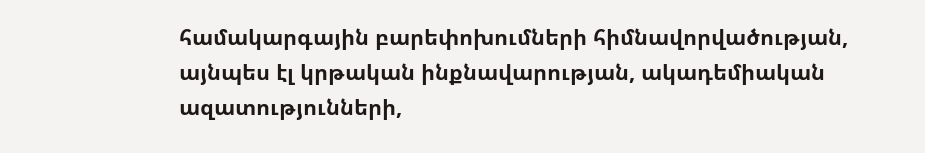համակարգային բարեփոխումների հիմնավորվածության, այնպես էլ կրթական ինքնավարության, ակադեմիական ազատությունների,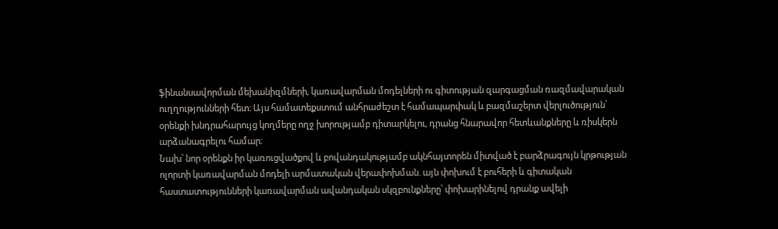ֆինանսավորման մեխանիզմների, կառավարման մոդելների ու գիտության զարգացման ռազմավարական ուղղությունների հետ։ Այս համատեքստում անհրաժեշտ է համապարփակ և բազմաշերտ վերլուծություն՝ օրենքի խնդրահարույց կողմերը ողջ խորությամբ դիտարկելու, դրանց հնարավոր հետևանքները և ռիսկերն արձանագրելու համար։
Նախ՝ նոր օրենքն իր կառուցվածքով և բովանդակությամբ ակնհայտորեն միտված է բարձրագույն կրթության ոլորտի կառավարման մոդելի արմատական վերափոխման. այն փոխում է բուհերի և գիտական հաստատությունների կառավարման ավանդական սկզբունքները՝ փոխարինելով դրանք ավելի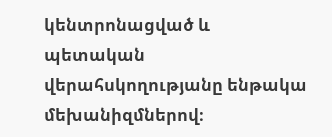կենտրոնացված և պետական վերահսկողությանը ենթակա մեխանիզմներով։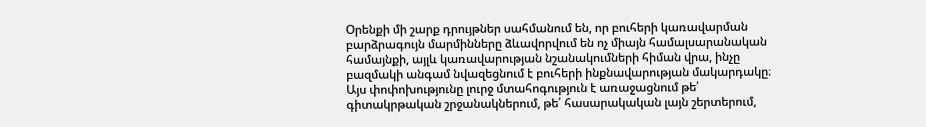Օրենքի մի շարք դրույթներ սահմանում են, որ բուհերի կառավարման բարձրագույն մարմինները ձևավորվում են ոչ միայն համալսարանական համայնքի, այլև կառավարության նշանակումների հիման վրա, ինչը բազմակի անգամ նվազեցնում է բուհերի ինքնավարության մակարդակը։ Այս փոփոխությունը լուրջ մտահոգություն է առաջացնում թե՛ գիտակրթական շրջանակներում, թե՛ հասարակական լայն շերտերում,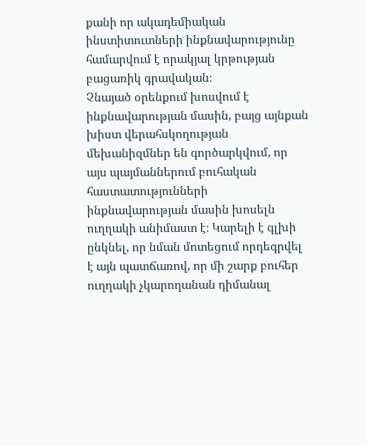քանի որ ակադեմիական ինստիտուտների ինքնավարությունը համարվում է որակյալ կրթության բացառիկ գրավական։
Չնայած օրենքում խոսվում է ինքնավարության մասին, բայց այնքան խիստ վերահսկողության մեխանիզմներ են գործարկվում, որ այս պայմաններում բուհական հաստատությունների ինքնավարության մասին խոսելն ուղղակի անիմաստ է։ Կարելի է գլխի ընկնել, որ նման մոտեցում որդեգրվել է այն պատճառով, որ մի շարք բուհեր ուղղակի չկարողանան դիմանալ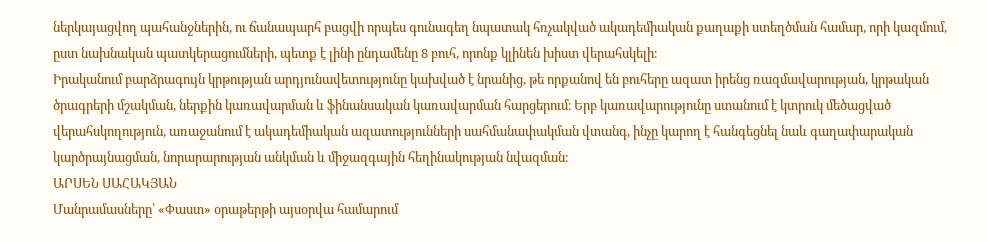ներկայացվող պահանջներին, ու ճանապարհ բացվի որպես գունագեղ նպատակ հռչակված ակադեմիական քաղաքի ստեղծման համար, որի կազմում, ըստ նախնական պատկերացումների, պետք է լինի ընդամենը 8 բուհ, որոնք կլինեն խիստ վերահսկելի։
Իրականում բարձրագույն կրթության արդյունավետությունը կախված է նրանից, թե որքանով են բուհերը ազատ իրենց ռազմավարության, կրթական ծրագրերի մշակման, ներքին կառավարման և ֆինանսական կառավարման հարցերում։ Երբ կառավարությունը ստանում է կտրուկ մեծացված վերահսկողություն, առաջանում է ակադեմիական ազատությունների սահմանափակման վտանգ, ինչը կարող է հանգեցնել նաև գաղափարական կարծրայնացման, նորարարության անկման և միջազգային հեղինակության նվազման։
ԱՐՍԵՆ ՍԱՀԱԿՅԱՆ
Մանրամասները՝ «Փաստ» օրաթերթի այսօրվա համարում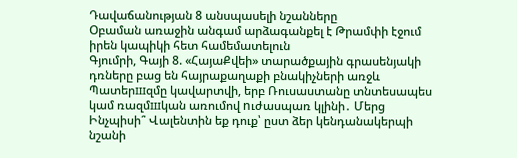Դավաճանության 8 անսպասելի նշանները
Օբաման առաջին անգամ արձագանքել է Թրամփի էջում իրեն կապիկի հետ համեմատելուն
Գյումրի, Գայի 8. «ՀայաՔվեի» տարածքային գրասենյակի դռները բաց են հայրաքաղաքի բնակիչների առջև
Պատերшզմը կավարտվի, երբ Ռուսաստանը տնտեսապես կամ ռազմшկան առումով nւժասպառ կլինի․ Մերց
Ինչպիսի՞ Վալենտին եք դուք՝ ըստ ձեր կենդանակերպի նշանի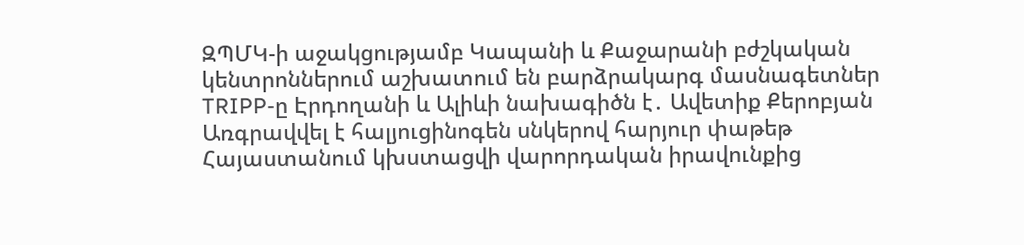ԶՊՄԿ-ի աջակցությամբ Կապանի և Քաջարանի բժշկական կենտրոններում աշխատում են բարձրակարգ մասնագետներ
TRIPP-ը Էրդողանի և Ալիևի նախագիծն է․ Ավետիք Քերոբյան
Առգրավվել է հալյուցինոգեն սնկերով հարյուր փաթեթ
Հայաստանում կխստացվի վարորդական իրավունքից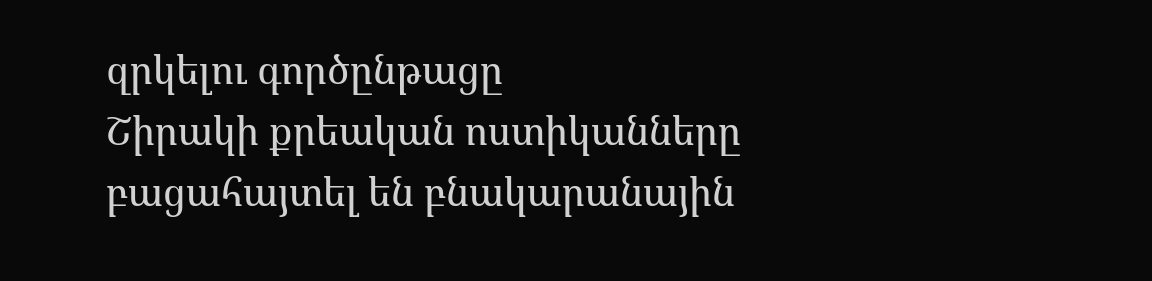զրկելու գործընթացը
Շիրակի քրեական ոստիկանները բացահայտել են բնակարանային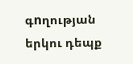գnղության երկու դեպք